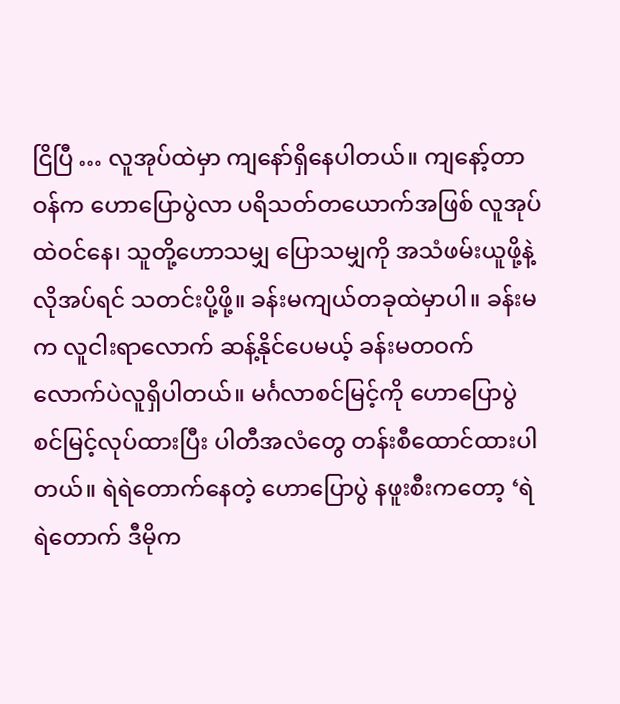ငြိပြီ … လူအုပ်ထဲမှာ ကျနော်ရှိနေပါတယ်။ ကျနော့်တာဝန်က ဟောပြောပွဲလာ ပရိသတ်တယောက်အဖြစ် လူအုပ်ထဲဝင်နေ၊ သူတို့ဟောသမျှ ပြောသမျှကို အသံဖမ်းယူဖို့နဲ့ လိုအပ်ရင် သတင်းပို့ဖို့။ ခန်းမကျယ်တခုထဲမှာပါ။ ခန်းမက လူငါးရာလောက် ဆန့်နိုင်ပေမယ့် ခန်းမတဝက်လောက်ပဲလူရှိပါတယ်။ မင်္ဂလာစင်မြင့်ကို ဟောပြောပွဲစင်မြင့်လုပ်ထားပြီး ပါတီအလံတွေ တန်းစီထောင်ထားပါတယ်။ ရဲရဲတောက်နေတဲ့ ဟောပြောပွဲ နဖူးစီးကတော့ ‘ရဲရဲတောက် ဒီမိုက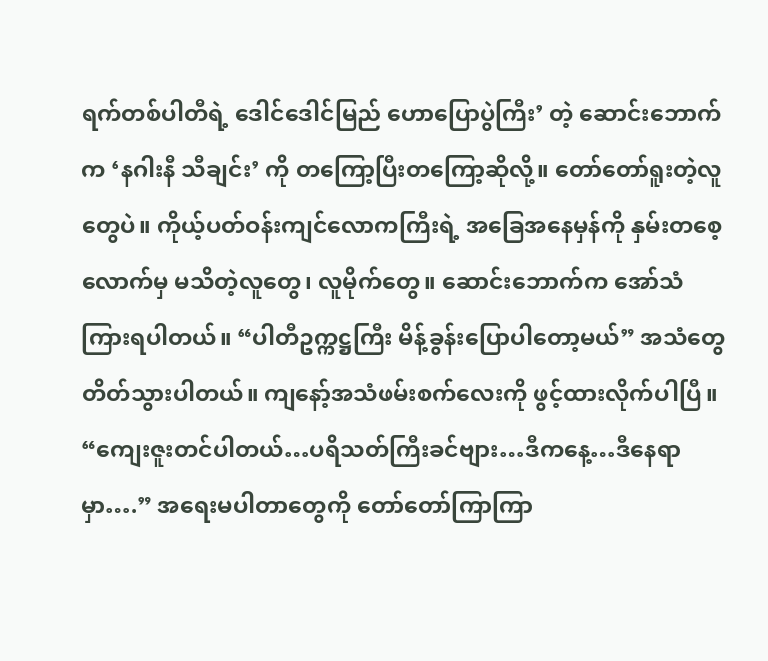ရက်တစ်ပါတီရဲ့ ဒေါင်ဒေါင်မြည် ဟောပြောပွဲကြီး’ တဲ့ ဆောင်းဘောက်က ‘နဂါးနီ သီချင်း’ ကို တကြော့ပြီးတကြော့ဆိုလို့။ တော်တော်ရူးတဲ့လူတွေပဲ။ ကိုယ့်ပတ်ဝန်းကျင်လောကကြီးရဲ့ အခြေအနေမှန်ကို နှမ်းတစေ့လောက်မှ မသိတဲ့လူတွေ၊ လူမိုက်တွေ။ ဆောင်းဘောက်က အော်သံကြားရပါတယ်။ “ပါတီဥက္ကဋ္ဌကြီး မိန့်ခွန်းပြောပါတော့မယ်” အသံတွေတိတ်သွားပါတယ်။ ကျနော့်အသံဖမ်းစက်လေးကို ဖွင့်ထားလိုက်ပါပြီ။ “ကျေးဇူးတင်ပါတယ်…ပရိသတ်ကြီးခင်ဗျား…ဒီကနေ့…ဒီနေရာမှာ….” အရေးမပါတာတွေကို တော်တော်ကြာကြာ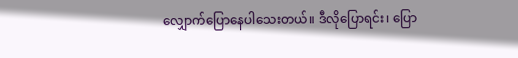လျှောက်ပြောနေပါသေးတယ်။ ဒီလိုပြောရင်း၊ ပြော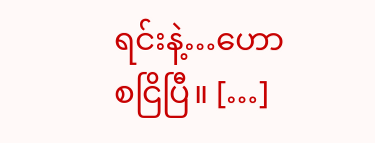ရင်းနဲ့…ဟော စငြိပြီ။ […]